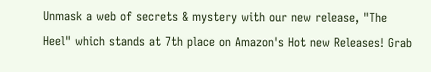Unmask a web of secrets & mystery with our new release, "The Heel" which stands at 7th place on Amazon's Hot new Releases! Grab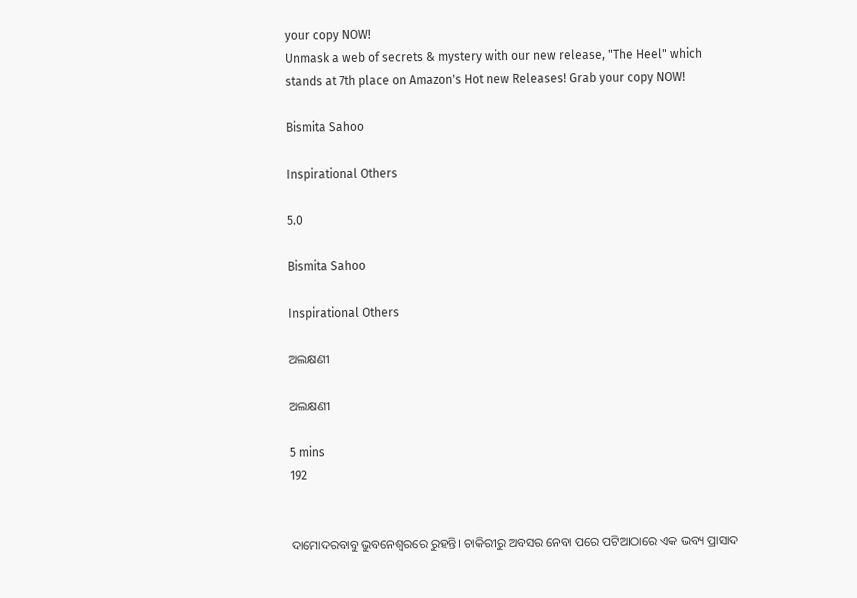your copy NOW!
Unmask a web of secrets & mystery with our new release, "The Heel" which stands at 7th place on Amazon's Hot new Releases! Grab your copy NOW!

Bismita Sahoo

Inspirational Others

5.0

Bismita Sahoo

Inspirational Others

ଅଲକ୍ଷଣୀ

ଅଲକ୍ଷଣୀ

5 mins
192


ଦାମୋଦରବାବୁ ଭୁବନେଶ୍ୱରରେ ରୁହନ୍ତି। ଚାକିରୀରୁ ଅବସର ନେବା ପରେ ପଟିଆଠାରେ ଏକ ଭବ୍ୟ ପ୍ରାସାଦ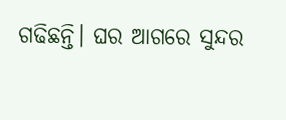ଗଢିଛନ୍ତି। ଘର ଆଗରେ ସୁନ୍ଦର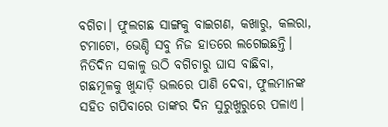ବଗିଚା। ଫୁଲଗଛ ସାଙ୍ଗକୁ ବାଇଗଣ, କଖାରୁ, କଲରା, ଟମାଟୋ, ଭେଣ୍ଡି ସବୁ ନିଜ ହାତରେ ଲଗେଇଛନ୍ତି। ନିତିଦିନ ସକାଳୁ ଉଠି ବଗିଚାରୁ ଘାସ ବାଛିବା, ଗଛମୂଳକୁ ଖୁନ୍ଦାଡ଼ି ଭଲରେ ପାଣି ଦେବା, ଫୁଲମାନଙ୍କ ସହିତ ଗପିବାରେ ତାଙ୍କର ଦିନ ସୁରୁଖୁରୁରେ ପଳାଏ।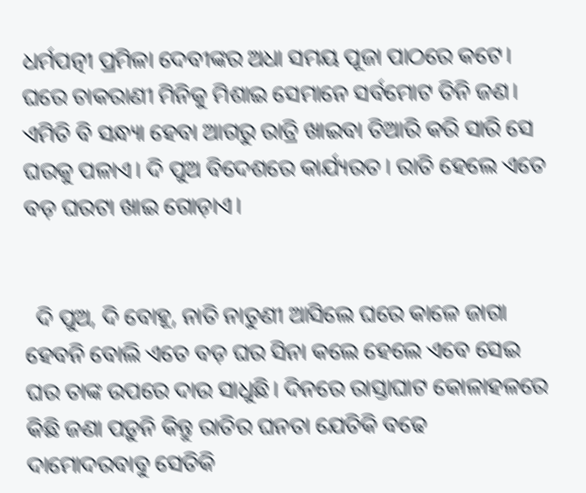ଧର୍ମପତ୍ନୀ ପ୍ରମିଳା ଦେବୀଙ୍କର ଅଧା ସମୟ ପୂଜା ପାଠରେ କଟେ। ଘରେ ଚାକରାଣୀ ମିନିକୁ ମିଶାଇ ସେମାନେ ସର୍ବମୋଟ ତିନି ଜଣ। ଏମିତି ବି ସନ୍ଧ୍ୟା ହେବା ଆଗରୁ ରାତ୍ରି ଖାଇବା ତିଆରି କରି ସାରି ସେ ଘରକୁ ପଳାଏ। ଦି ପୁଅ ବିଦେଶରେ କାର୍ଯ୍ୟରତ। ରାତି ହେଲେ ଏତେ ବଡ଼ ଘରଟା ଖାଇ ଗୋଡ଼ାଏ।


  ଦି ପୁଅ, ଦି ବୋହୂ, ନାତି ନାତୁଣୀ ଆସିଲେ ଘରେ କାଳେ ଜାଗା ହେବନି ବୋଲି ଏତେ ବଡ଼ ଘର ସିନା କଲେ ହେଲେ ଏବେ ସେଇ ଘର ତାଙ୍କ ଉପରେ ଦାଉ ସାଧୁଛି। ଦିନରେ ରାସ୍ତାଘାଟ କୋଳାହଳରେ କିଛି ଜଣା ପଡ଼ୁନି କିନ୍ତୁ ରାତିର ଘନତା ଯେତିକି ବଢେ ଦାମୋଦରବାବୁ ସେତିକି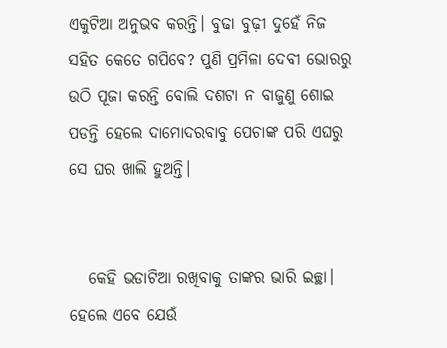ଏକୁଟିଆ ଅନୁଭବ କରନ୍ତି। ବୁଢା ବୁଢ଼ୀ ଦୁହେଁ ନିଜ ସହିତ କେତେ ଗପିବେ? ପୁଣି ପ୍ରମିଳା ଦେବୀ ଭୋରରୁ ଉଠି ପୂଜା କରନ୍ତି ବୋଲି ଦଶଟା ନ ବାଜୁଣୁ ଶୋଇ ପଡନ୍ତି ହେଲେ ଦାମୋଦରବାବୁ ପେଚାଙ୍କ ପରି ଏଘରୁ ସେ ଘର ଖାଲି ହୁଅନ୍ତି।


   କେହି ଭଡାଟିଆ ରଖିବାକୁ ତାଙ୍କର ଭାରି ଇଚ୍ଛା। ହେଲେ ଏବେ ଯେଉଁ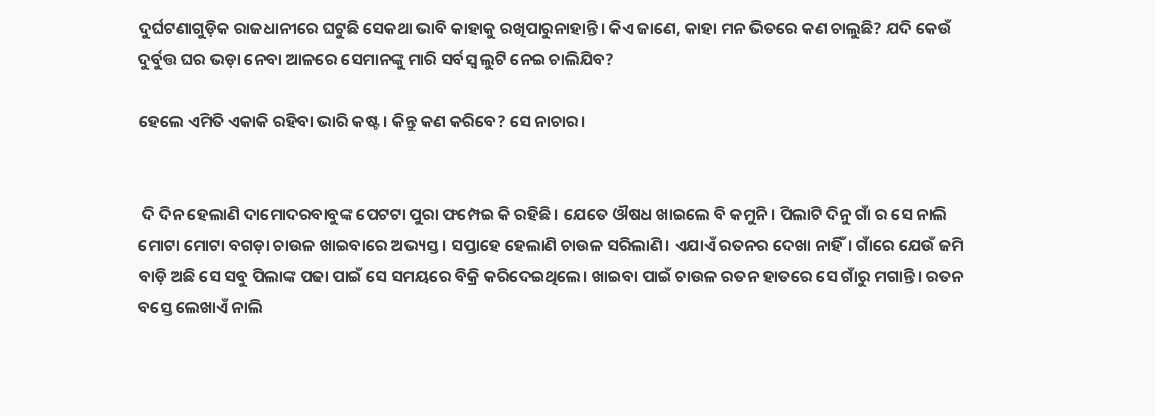ଦୁର୍ଘଟଣାଗୁଡ଼ିକ ରାଜଧାନୀରେ ଘଟୁଛି ସେକଥା ଭାବି କାହାକୁ ରଖିପାରୁନାହାନ୍ତି। କିଏ ଜାଣେ, କାହା ମନ ଭିତରେ କଣ ଚାଲୁଛି? ଯଦି କେଉଁ ଦୁର୍ବୁତ୍ତ ଘର ଭଡ଼ା ନେବା ଆଳରେ ସେମାନଙ୍କୁ ମାରି ସର୍ବସ୍ଵ ଲୁଟି ନେଇ ଚାଲିଯିବ?

ହେଲେ ଏମିତି ଏକାକି ରହିବା ଭାରି କଷ୍ଟ। କିନ୍ତୁ କଣ କରିବେ? ସେ ନାଚାର।


 ଦି ଦିନ ହେଲାଣି ଦାମୋଦରବାବୁଙ୍କ ପେଟଟା ପୁରା ଫମ୍ପେଇ କି ରହିଛି। ଯେତେ ଔଷଧ ଖାଇଲେ ବି କମୁନି। ପିଲାଟି ଦିନୁ ଗାଁ ର ସେ ନାଲି ମୋଟା ମୋଟା ବଗଡ଼ା ଚାଉଳ ଖାଇବାରେ ଅଭ୍ୟସ୍ତ। ସପ୍ତାହେ ହେଲାଣି ଚାଉଳ ସରିଲାଣି। ଏଯାଏଁ ରତନର ଦେଖା ନାହିଁ। ଗାଁରେ ଯେଉଁ ଜମି ବାଡ଼ି ଅଛି ସେ ସବୁ ପିଲାଙ୍କ ପଢା ପାଇଁ ସେ ସମୟରେ ବିକ୍ରି କରିଦେଇଥିଲେ। ଖାଇବା ପାଇଁ ଚାଉଳ ରତନ ହାତରେ ସେ ଗାଁରୁ ମଗାନ୍ତି। ରତନ ବସ୍ତେ ଲେଖାଏଁ ନାଲି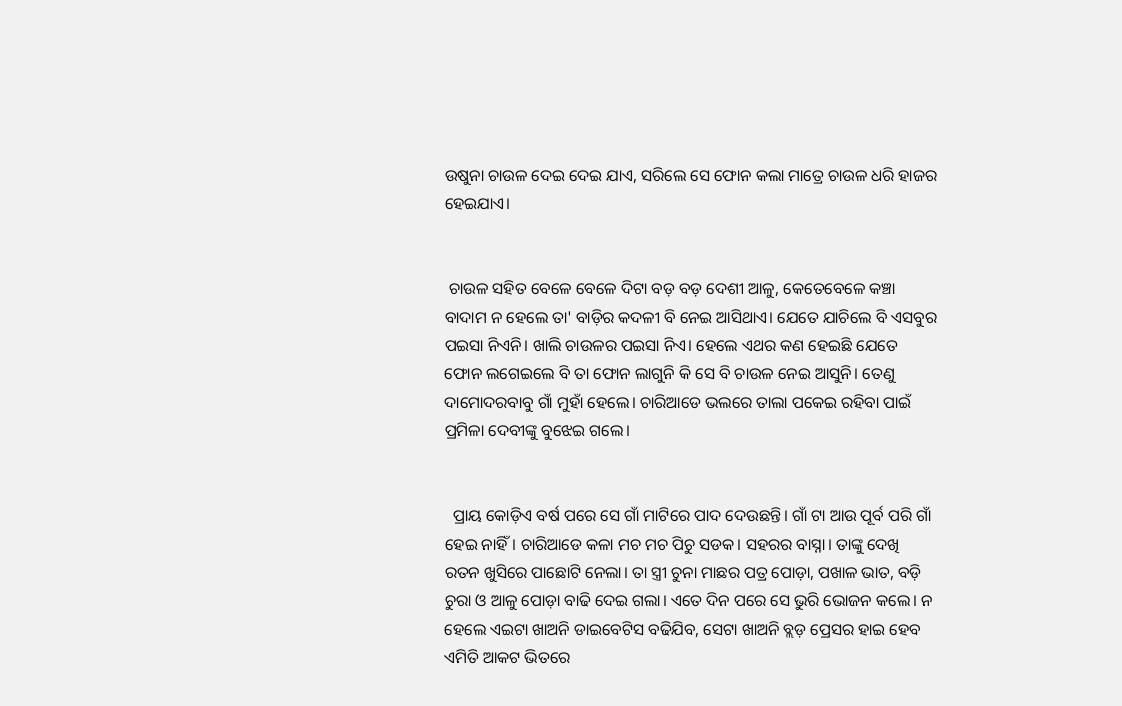ଉଷୁନା ଚାଉଳ ଦେଇ ଦେଇ ଯାଏ, ସରିଲେ ସେ ଫୋନ କଲା ମାତ୍ରେ ଚାଉଳ ଧରି ହାଜର ହେଇଯାଏ।


 ଚାଉଳ ସହିତ ବେଳେ ବେଳେ ଦିଟା ବଡ଼ ବଡ଼ ଦେଶୀ ଆଳୁ, କେତେବେଳେ କଞ୍ଚା ବାଦାମ ନ ହେଲେ ତା' ବାଡ଼ିର କଦଳୀ ବି ନେଇ ଆସିଥାଏ। ଯେତେ ଯାଚିଲେ ବି ଏସବୁର ପଇସା ନିଏନି। ଖାଲି ଚାଉଳର ପଇସା ନିଏ। ହେଲେ ଏଥର କଣ ହେଇଛି ଯେତେ ଫୋନ ଲଗେଇଲେ ବି ତା ଫୋନ ଲାଗୁନି କି ସେ ବି ଚାଉଳ ନେଇ ଆସୁନି। ତେଣୁ ଦାମୋଦରବାବୁ ଗାଁ ମୁହାଁ ହେଲେ। ଚାରିଆଡେ ଭଲରେ ତାଲା ପକେଇ ରହିବା ପାଇଁ ପ୍ରମିଳା ଦେବୀଙ୍କୁ ବୁଝେଇ ଗଲେ।


  ପ୍ରାୟ କୋଡ଼ିଏ ବର୍ଷ ପରେ ସେ ଗାଁ ମାଟିରେ ପାଦ ଦେଉଛନ୍ତି। ଗାଁ ଟା ଆଉ ପୂର୍ବ ପରି ଗାଁ ହେଇ ନାହିଁ। ଚାରିଆଡେ କଳା ମଚ ମଚ ପିଚୁ ସଡକ। ସହରର ବାସ୍ନା। ତାଙ୍କୁ ଦେଖି ରତନ ଖୁସିରେ ପାଛୋଟି ନେଲା। ତା ସ୍ତ୍ରୀ ଚୁନା ମାଛର ପତ୍ର ପୋଡ଼ା, ପଖାଳ ଭାତ, ବଡ଼ି ଚୁରା ଓ ଆଳୁ ପୋଡ଼ା ବାଢି ଦେଇ ଗଲା। ଏତେ ଦିନ ପରେ ସେ ଭୁରି ଭୋଜନ କଲେ। ନ ହେଲେ ଏଇଟା ଖାଅନି ଡାଇବେଟିସ ବଢିଯିବ, ସେଟା ଖାଅନି ବ୍ଲଡ଼ ପ୍ରେସର ହାଇ ହେବ ଏମିତି ଆକଟ ଭିତରେ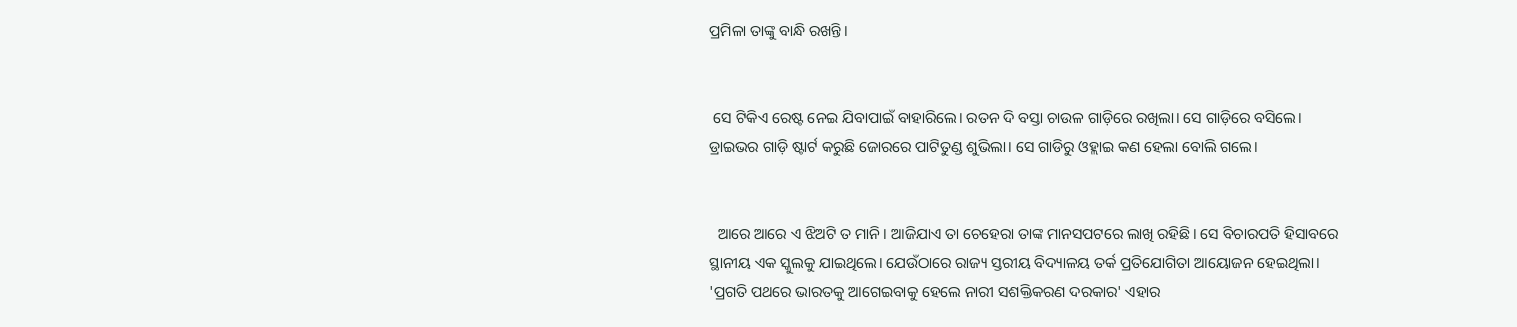ପ୍ରମିଳା ତାଙ୍କୁ ବାନ୍ଧି ରଖନ୍ତି।


 ସେ ଟିକିଏ ରେଷ୍ଟ ନେଇ ଯିବାପାଇଁ ବାହାରିଲେ। ରତନ ଦି ବସ୍ତା ଚାଉଳ ଗାଡ଼ିରେ ରଖିଲା। ସେ ଗାଡ଼ିରେ ବସିଲେ। ଡ୍ରାଇଭର ଗାଡ଼ି ଷ୍ଟାର୍ଟ କରୁଛି ଜୋରରେ ପାଟିତୁଣ୍ଡ ଶୁଭିଲା। ସେ ଗାଡିରୁ ଓହ୍ଲାଇ କଣ ହେଲା ବୋଲି ଗଲେ।


  ଆରେ ଆରେ ଏ ଝିଅଟି ତ ମାନି। ଆଜିଯାଏ ତା ଚେହେରା ତାଙ୍କ ମାନସପଟରେ ଲାଖି ରହିଛି। ସେ ବିଚାରପତି ହିସାବରେ ସ୍ଥାନୀୟ ଏକ ସ୍କୁଲକୁ ଯାଇଥିଲେ। ଯେଉଁଠାରେ ରାଜ୍ୟ ସ୍ତରୀୟ ବିଦ୍ୟାଳୟ ତର୍କ ପ୍ରତିଯୋଗିତା ଆୟୋଜନ ହେଇଥିଲା। 'ପ୍ରଗତି ପଥରେ ଭାରତକୁ ଆଗେଇବାକୁ ହେଲେ ନାରୀ ସଶକ୍ତିକରଣ ଦରକାର' ଏହାର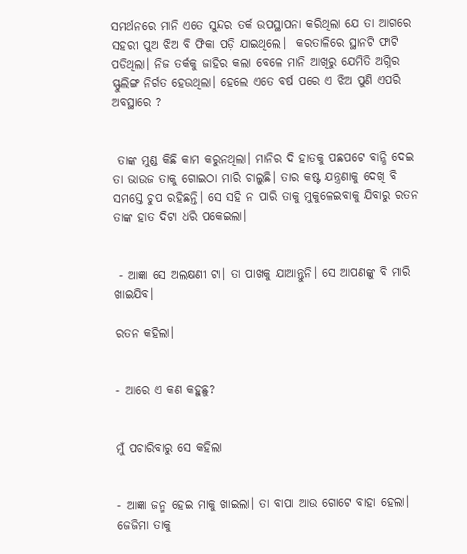ସମର୍ଥନରେ ମାନି ଏତେ ସୁନ୍ଦର ତର୍କ ଉପସ୍ଥାପନା କରିଥିଲା ଯେ ତା ଆଗରେ ସହରୀ ପୁଅ ଝିଅ ବି ଫିକା ପଡ଼ି ଯାଇଥିଲେ।  କରତାଳିରେ ସ୍ଥାନଟି ଫାଟି ପଡିଥିଲା। ନିଜ ତର୍କକୁ ଜାହିର କଲା ବେଳେ ମାନି ଆଖିରୁ ଯେମିତି ଅଗ୍ନିର ସ୍ଫୁଲିଙ୍ଗ ନିର୍ଗତ ହେଉଥିଲା। ହେଲେ ଏତେ ବର୍ଷ ପରେ ଏ ଝିଅ ପୁଣି ଏପରି ଅବସ୍ଥାରେ ?


 ତାଙ୍କ ମୁଣ୍ଡ କିଛି କାମ କରୁନଥିଲା। ମାନିର ଦି ହାତକୁ ପଛପଟେ ବାନ୍ଧି ଦେଇ ତା ଭାଉଜ ତାକୁ ଗୋଇଠା ମାରି ଚାଲୁଛି। ତାର କଷ୍ଟ ଯନ୍ତ୍ରଣାକୁ ଦେଖି ବି ସମସ୍ତେ ଚୁପ ରହିଛନ୍ତି। ସେ ସହି ନ ପାରି ତାକୁ ମୁକୁଳେଇବାକୁ ଯିବାରୁ ରତନ ତାଙ୍କ ହାତ ଦିଟା ଧରି ପକେଇଲା।


 - ଆଜ୍ଞା ସେ ଅଲକ୍ଷଣୀ ଟା। ତା ପାଖକୁ ଯାଆନ୍ତୁନି। ସେ ଆପଣଙ୍କୁ ବି ମାରି ଖାଇଯିବ।

ରତନ କହିଲା।


- ଆରେ ଏ କଣ କହୁଛୁ?


ମୁଁ ପଚାରିବାରୁ ସେ କହିଲା


- ଆଜ୍ଞା ଜନ୍ମ ହେଇ ମାକୁ ଖାଇଲା। ତା ବାପା ଆଉ ଗୋଟେ ବାହା ହେଲା। ଜେଜିମା ତାକୁ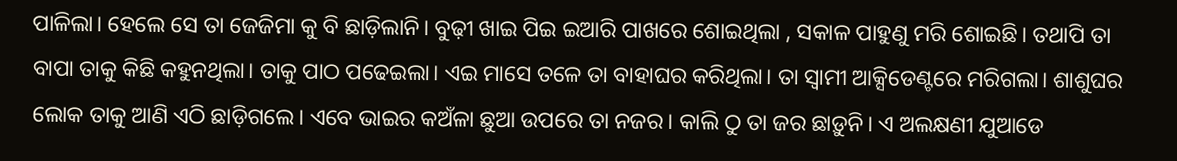ପାଳିଲା। ହେଲେ ସେ ତା ଜେଜିମା କୁ ବି ଛାଡ଼ିଲାନି। ବୁଢ଼ୀ ଖାଇ ପିଇ ଇଆରି ପାଖରେ ଶୋଇଥିଲା , ସକାଳ ପାହୁଣୁ ମରି ଶୋଇଛି। ତଥାପି ତା ବାପା ତାକୁ କିଛି କହୁନଥିଲା। ତାକୁ ପାଠ ପଢେଇଲା। ଏଇ ମାସେ ତଳେ ତା ବାହାଘର କରିଥିଲା। ତା ସ୍ଵାମୀ ଆକ୍ସିଡେଣ୍ଟରେ ମରିଗଲା। ଶାଶୁଘର ଲୋକ ତାକୁ ଆଣି ଏଠି ଛାଡ଼ିଗଲେ। ଏବେ ଭାଇର କଅଁଳା ଛୁଆ ଉପରେ ତା ନଜର। କାଲି ଠୁ ତା ଜର ଛାଡ଼ୁନି। ଏ ଅଲକ୍ଷଣୀ ଯୁଆଡେ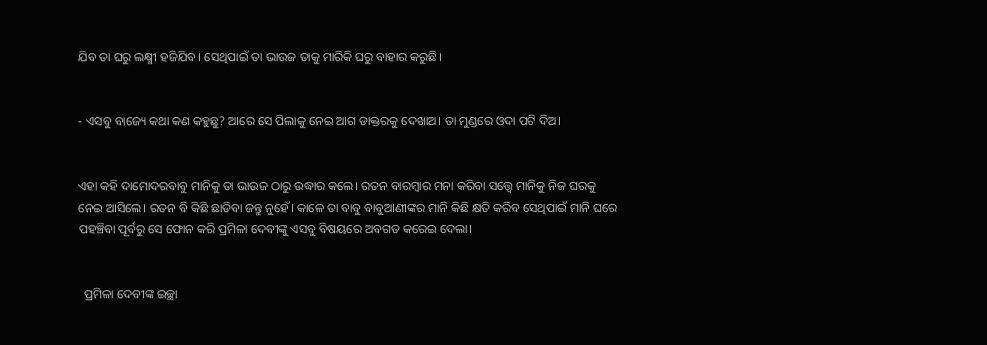ଯିବ ତା ଘରୁ ଲକ୍ଷ୍ମୀ ହଜିଯିବ। ସେଥିପାଇଁ ତା ଭାଉଜ ତାକୁ ମାରିକି ଘରୁ ବାହାର କରୁଛି।


- ଏସବୁ ବାଜ୍ୟେ କଥା କଣ କହୁଛୁ? ଆରେ ସେ ପିଲାକୁ ନେଇ ଆଗ ଡାକ୍ତରକୁ ଦେଖାଅ। ତା ମୁଣ୍ଡରେ ଓଦା ପଟି ଦିଅ।


ଏହା କହି ଦାମୋଦରବାବୁ ମାନିକୁ ତା ଭାଉଜ ଠାରୁ ଉଦ୍ଧାର କଲେ। ରତନ ବାରମ୍ବାର ମନା କରିବା ସତ୍ତ୍ୱେ ମାନିକୁ ନିଜ ଘରକୁ ନେଇ ଆସିଲେ। ରତନ ବି କିଛି ଛାଡିବା ଜନ୍ତୁ ନୁହେଁ। କାଳେ ତା ବାବୁ ବାବୁଆଣୀଙ୍କର ମାନି କିଛି କ୍ଷତି କରିବ ସେଥିପାଇଁ ମାନି ଘରେ ପହଞ୍ଚିବା ପୂର୍ବରୁ ସେ ଫୋନ କରି ପ୍ରମିଳା ଦେବୀଙ୍କୁ ଏସବୁ ବିଷୟରେ ଅବଗତ କରେଇ ଦେଲା।


  ପ୍ରମିଳା ଦେବୀଙ୍କ ଇଚ୍ଛା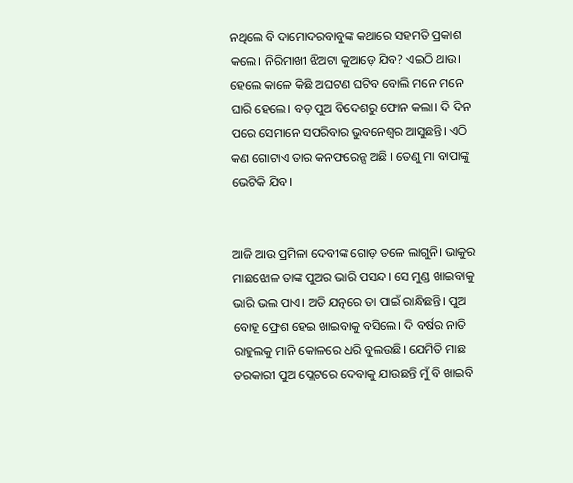ନଥିଲେ ବି ଦାମୋଦରବାବୁଙ୍କ କଥାରେ ସହମତି ପ୍ରକାଶ କଲେ। ନିରିମାଖୀ ଝିଅଟା କୁଆଡ଼େ ଯିବ? ଏଇଠି ଥାଉ। ହେଲେ କାଳେ କିଛି ଅଘଟଣ ଘଟିବ ବୋଲି ମନେ ମନେ ଘାରି ହେଲେ। ବଡ଼ ପୁଅ ବିଦେଶରୁ ଫୋନ କଲା। ଦି ଦିନ ପରେ ସେମାନେ ସପରିବାର ଭୁବନେଶ୍ୱର ଆସୁଛନ୍ତି। ଏଠି କଣ ଗୋଟାଏ ତାର କନଫରେନ୍ସ ଅଛି । ତେଣୁ ମା ବାପାଙ୍କୁ ଭେଟିକି ଯିବ।


ଆଜି ଆଉ ପ୍ରମିଳା ଦେବୀଙ୍କ ଗୋଡ଼ ତଳେ ଲାଗୁନି। ଭାକୁର ମାଛଝୋଳ ତାଙ୍କ ପୁଅର ଭାରି ପସନ୍ଦ। ସେ ମୁଣ୍ଡ ଖାଇବାକୁ ଭାରି ଭଲ ପାଏ। ଅତି ଯତ୍ନରେ ତା ପାଇଁ ରାନ୍ଧିଛନ୍ତି। ପୁଅ ବୋହୂ ଫ୍ରେଶ ହେଇ ଖାଇବାକୁ ବସିଲେ। ଦି ବର୍ଷର ନାତି ରାହୁଲକୁ ମାନି କୋଳରେ ଧରି ବୁଲଉଛି। ଯେମିତି ମାଛ ତରକାରୀ ପୁଅ ପ୍ଲେଟରେ ଦେବାକୁ ଯାଉଛନ୍ତି ମୁଁ ବି ଖାଇବି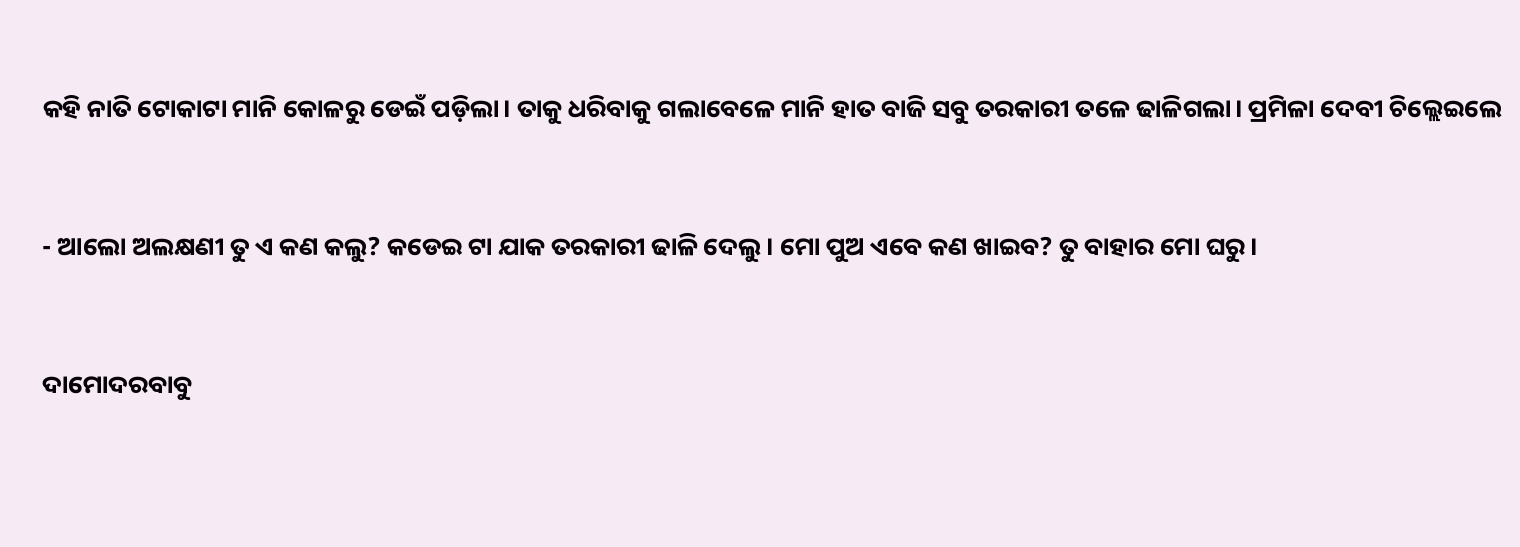କହି ନାତି ଟୋକାଟା ମାନି କୋଳରୁ ଡେଇଁ ପଡ଼ିଲା। ତାକୁ ଧରିବାକୁ ଗଲାବେଳେ ମାନି ହାତ ବାଜି ସବୁ ତରକାରୀ ତଳେ ଢାଳିଗଲା। ପ୍ରମିଳା ଦେବୀ ଚିଲ୍ଲେଇଲେ


- ଆଲୋ ଅଲକ୍ଷଣୀ ତୁ ଏ କଣ କଲୁ? କଡେଇ ଟା ଯାକ ତରକାରୀ ଢାଳି ଦେଲୁ। ମୋ ପୁଅ ଏବେ କଣ ଖାଇବ? ତୁ ବାହାର ମୋ ଘରୁ।


ଦାମୋଦରବାବୁ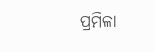ପ୍ରମିଳା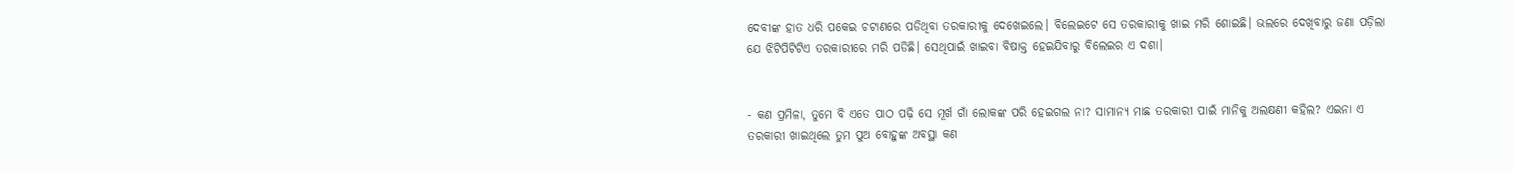ଦେବୀଙ୍କ ହାତ ଧରି ପକେଇ ଚଟାଣରେ ପଡିଥିବା ତରକାରୀକୁ ଦେଖେଇଲେ। ବିଲେଇଟେ ସେ ତରକାରୀକୁ ଖାଇ ମରି ଶୋଇଛି। ଭଲରେ ଦେଖିବାରୁ ଜଣା ପଡ଼ିଲା ଯେ ଝିଟିପିଟିଟିଏ ତରକାରୀରେ ମରି ପଡିଛି। ସେଥିପାଇଁ ଖାଇବା ବିଷାକ୍ତ ହେଇଯିବାରୁ ବିଲେଇର ଏ ଦଶା।


- କଣ ପ୍ରମିଳା, ତୁମେ ବି ଏତେ ପାଠ ପଢ଼ି ସେ ମୂର୍ଖ ଗାଁ ଲୋକଙ୍କ ପରି ହେଇଗଲ ନା? ସାମାନ୍ୟ ମାଛ ତରକାରୀ ପାଇଁ ମାନିକୁ ଅଲକ୍ଷଣୀ କହିଲ? ଏଇନା ଏ ତରକାରୀ ଖାଇଥିଲେ ତୁମ ପୁଅ ବୋହୁଙ୍କ ଅବସ୍ଥା କଣ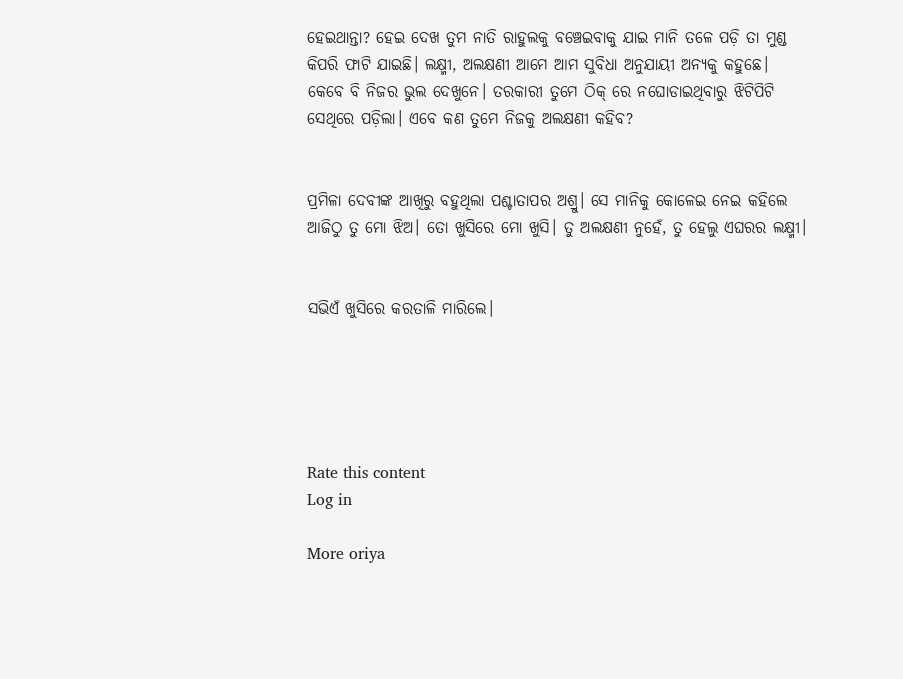ହେଇଥାନ୍ତା? ହେଇ ଦେଖ ତୁମ ନାତି ରାହୁଲକୁ ବଞ୍ଚେଇବାକୁ ଯାଇ ମାନି ତଳେ ପଡ଼ି ତା ମୁଣ୍ଡ କିପରି ଫାଟି ଯାଇଛି। ଲକ୍ଷ୍ମୀ, ଅଲକ୍ଷଣୀ ଆମେ ଆମ ସୁବିଧା ଅନୁଯାୟୀ ଅନ୍ୟକୁ କହୁଛେ। କେବେ ବି ନିଜର ଭୁଲ ଦେଖୁନେ। ତରକାରୀ ତୁମେ ଠିକ୍ ରେ ନଘୋଡାଇଥିବାରୁ ଝିଟିପିଟି ସେଥିରେ ପଡ଼ିଲା। ଏବେ କଣ ତୁମେ ନିଜକୁ ଅଲକ୍ଷଣୀ କହିବ?


ପ୍ରମିଳା ଦେବୀଙ୍କ ଆଖିରୁ ବହୁଥିଲା ପଶ୍ଚାତାପର ଅଶ୍ରୁ। ସେ ମାନିକୁ କୋଳେଇ ନେଇ କହିଲେ ଆଜିଠୁ ତୁ ମୋ ଝିଅ। ତୋ ଖୁସିରେ ମୋ ଖୁସି। ତୁ ଅଲକ୍ଷଣୀ ନୁହେଁ, ତୁ ହେଲୁ ଏଘରର ଲକ୍ଷ୍ମୀ।


ସଭିଏଁ ଖୁସିରେ କରତାଳି ମାରିଲେ।





Rate this content
Log in

More oriya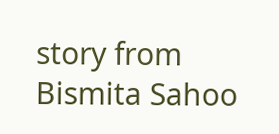story from Bismita Sahoo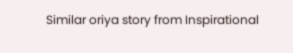Similar oriya story from Inspirational